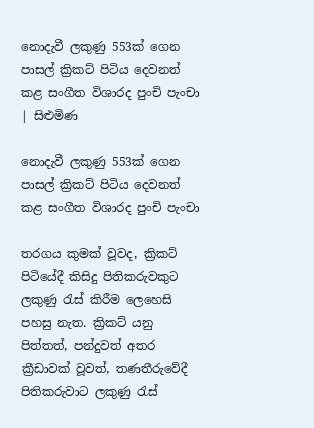නොදැවී ලකුණු 553ක් ගෙන පාසල් ක්‍රිකට් පිටිය දෙවනත් කළ සංගීත විශාරද පුංචි පැංචා | සිළුමිණ

නොදැවී ලකුණු 553ක් ගෙන පාසල් ක්‍රිකට් පිටිය දෙවනත් කළ සංගීත විශාරද පුංචි පැංචා

තරගය කුමක් වූවද, ක්‍රිකට් පිටියේදී කිසිදු පිතිකරුවකුට ලකුණු රැස් කිරීම ලෙහෙසි පහසු නැත. ක්‍රිකට් යනු පිත්තත්, පන්දුවත් අතර ක්‍රීඩාවක් වූවත්, තණතීරුවේදී පිතිකරුවාට ලකුණු රැස්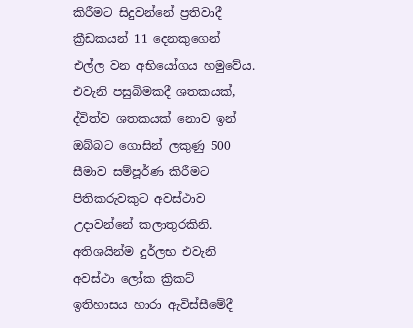කිරීමට සිදුවන්නේ ප්‍රතිවාදී ක්‍රීඩකයන් 11 දෙනකුගෙන් එල්ල වන අභියෝගය හමුවේය. එවැනි පසුබිමකදී ශතකයක්, ද්විත්ව ශතකයක් නොව ඉන් ඔබ්බට ගොසින් ලකුණු 500 සීමාව සම්පූර්ණ කිරීමට පිතිකරුවකුට අවස්ථාව උදාවන්නේ කලාතුරකිනි. අතිශයින්ම දුර්ලභ එවැනි අවස්ථා ලෝක ක්‍රිකට් ඉතිහාසය හාරා ඇවිස්සීමේදී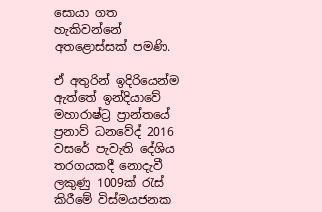සොයා ගත හැකිවන්නේ අතළොස්සක් පමණි.

ඒ අතුරින් ඉදිරියෙන්ම ඇත්තේ ඉන්දියාවේ මහාරාෂ්ට්‍ර ප්‍රාන්තයේ ප්‍රනාව් ධනවේද් 2016 වසරේ පැවැති දේශිය තරගයකදී නොදැවී ලකුණු 1009ක් රැස් කිරීමේ විස්මයජනක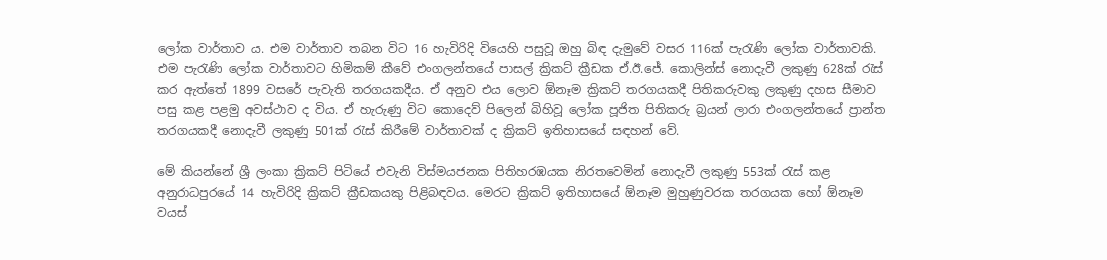ලෝක වාර්තාව ය. එම වාර්තාව තබන විට 16 හැවිරිදි වියෙහි පසුවූ ඔහු බිඳ දැමුවේ වසර 116ක් පැරැණි ලෝක වාර්තාවකි. එම පැරැණි ලෝක වාර්තාවට හිමිකම් කීවේ එංගලන්තයේ පාසල් ක්‍රිකට් ක්‍රීඩක ඒ.ඊ.ජේ. කොලින්ස් නොදැවී ලකුණු 628ක් රැස් කර ඇත්තේ 1899 වසරේ පැවැති තරගයකදීය. ඒ අනුව එය ලොව ඕනෑම ක්‍රිකට් තරගයකදී පිතිකරුවකු ලකුණු දහස සීමාව පසු කළ පළමු අවස්ථාව ද විය. ඒ හැරුණු විට කොදෙව් පිලෙන් බිහිවූ ලෝක පූජිත පිතිකරු බ්‍රයන් ලාරා එංගලන්තයේ ප්‍රාන්ත තරගයකදී නොදැවී ලකුණු 501ක් රැස් කිරීමේ වාර්තාවක් ද ක්‍රිකට් ඉතිහාසයේ සඳහන් වේ.

මේ කියන්නේ ශ්‍රී ලංකා ක්‍රිකට් පිටියේ එවැනි විස්මයජනක පිතිහරඹයක නිරතවෙමින් නොදැවී ලකුණු 553ක් රැස් කළ අනුරාධපුරයේ 14 හැවිරිදි ක්‍රිකට් ක්‍රීඩකයකු පිළිබඳවය. මෙරට ක්‍රිකට් ඉතිහාසයේ ඕනෑම මුහුණුවරක තරගයක හෝ ඕනෑම වයස්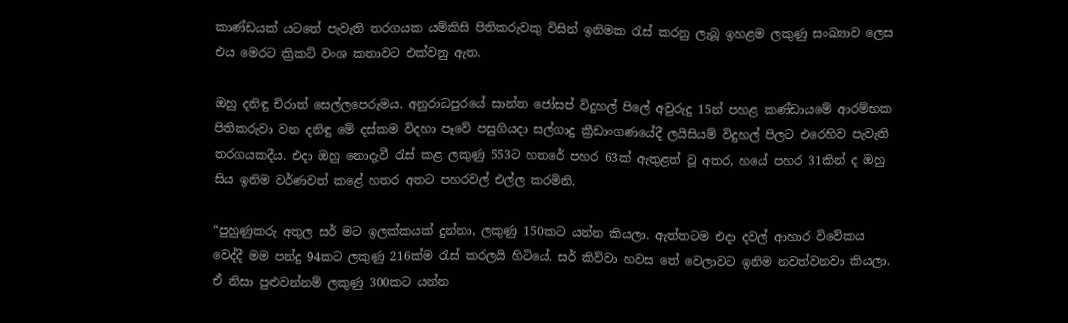කාණ්ඩයක් යටතේ පැවැති තරගයක යම්කිසි පිතිකරුවකු විසින් ඉනිමක රැස් කරනු ලැබූ ඉහළම ලකුණු සංඛ්‍යාව ලෙස එය මෙරට ක්‍රිකට් වංශ කතාවට එක්වනු ඇත.

ඔහු දනිඳු චිරාත් සෙල්ලපෙරුමය. අනුරාධපුරයේ සාන්ත ජෝසප් විදුහල් පිලේ අවුරුදු 15න් පහළ කණ්ඩායමේ ආරම්භක පිතිකරුවා වන දනිඳු මේ දස්කම විදහා පෑවේ පසුගියදා සල්ගාදු ක්‍රීඩාංගණයේදී ලයිසියම් විදුහල් පිලට එරෙහිව පැවැති තරගයකදීය. එදා ඔහු නොදැවී රැස් කළ ලකුණු 553ට හතරේ පහර 63ක් ඇතුළත් වූ අතර, හයේ පහර 31කින් ද ඔහු සිය ඉනිම වර්ණවත් කළේ හතර අතට පහරවල් එල්ල කරමිනි.

“පුහුණුකරු අතුල සර් මට ඉලක්කයක් දුන්නා, ලකුණු 150කට යන්න කියලා. ඇත්තටම එදා දවල් ආහාර විවේකය වෙද්දී මම පන්දු 94කට ලකුණු 216ක්ම රැස් කරලයි හිටියේ. සර් කිව්වා හවස තේ වෙලාවට ඉනිම නවත්වනවා කියලා. ඒ නිසා පුළුවන්නම් ලකුණු 300කට යන්න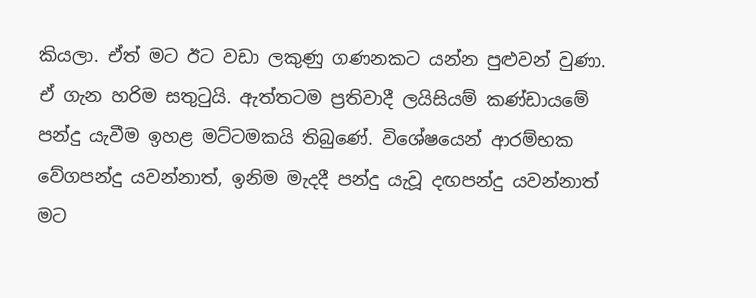කියලා. ඒත් මට ඊට වඩා ලකුණු ගණනකට යන්න පුළුවන් වුණා. ඒ ගැන හරිම සතුටුයි. ඇත්තටම ප්‍රතිවාදී ලයිසියම් කණ්ඩායමේ පන්දු යැවීම ඉහළ මට්ටමකයි තිබුණේ. විශේෂයෙන් ආරම්භක වේගපන්දු යවන්නාත්, ඉනිම මැදදී පන්දු යැවූ දඟපන්දු යවන්නාත් මට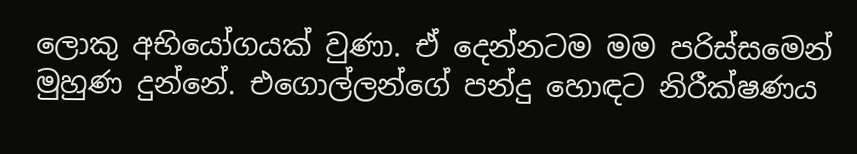ලොකු අභියෝගයක් වුණා. ඒ දෙන්නටම මම පරිස්සමෙන් මුහුණ දුන්නේ. එගොල්ලන්ගේ පන්දු හොඳට නිරීක්ෂණය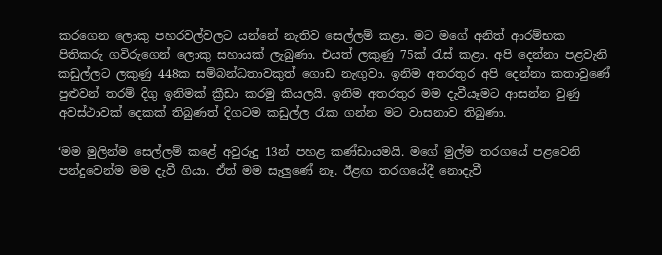කරගෙන ලොකු පහරවල්වලට යන්නේ නැතිව සෙල්ලම් කළා. මට මගේ අනිත් ආරම්භක පිතිකරු ගවිරුගෙන් ලොකු සහායක් ලැබුණා. එයත් ලකුණු 75ක් රැස් කළා. අපි දෙන්නා පළවැනි කඩුල්ලට ලකුණු 448ක සම්බන්ධතාවකුත් ගොඩ නැඟුවා. ඉනිම අතරතුර අපි දෙන්නා කතාවුණේ පුළුවන් තරම් දිගු ඉනිමක් ක්‍රීඩා කරමු කියලයි. ඉනිම අතරතුර මම දැවීයෑමට ආසන්න වුණු අවස්ථාවක් දෙකක් තිබුණත් දිගටම කඩුල්ල රැක ගන්න මට වාසනාව තිබුණා.

‘මම මුලින්ම සෙල්ලම් කළේ අවුරුදු 13න් පහළ කණ්ඩායමයි. මගේ මුල්ම තරගයේ පළවෙනි පන්දුවෙන්ම මම දැවී ගියා. ඒත් මම සැලුණේ නෑ. ඊළඟ තරගයේදී නොදැවී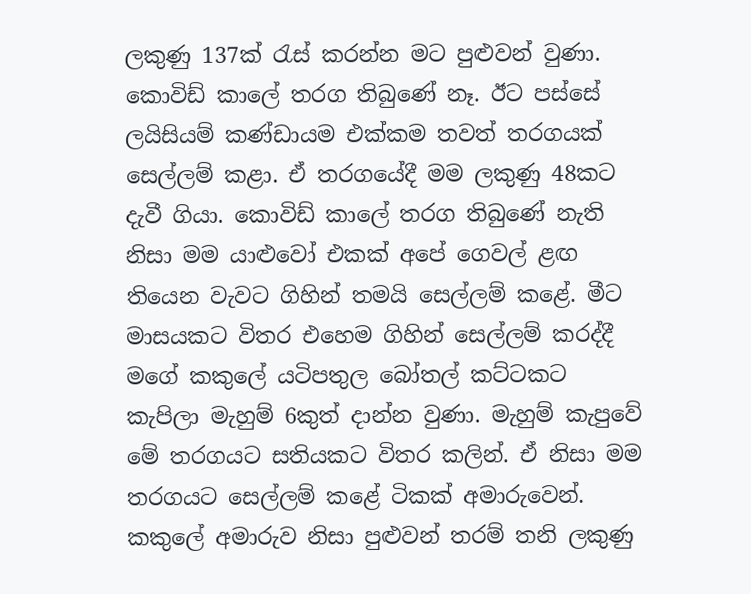ලකුණු 137ක් රැස් කරන්න මට පුළුවන් වුණා. කොවිඩ් කාලේ තරග තිබුණේ නෑ. ඊට පස්සේ ලයිසියම් කණ්ඩායම එක්කම තවත් තරගයක් සෙල්ලම් කළා. ඒ තරගයේදී මම ලකුණු 48කට දැවී ගියා. කොවිඩ් කාලේ තරග තිබුණේ නැති නිසා මම යාළුවෝ එකක් අපේ ගෙවල් ළඟ තියෙන වැවට ගිහින් තමයි සෙල්ලම් කළේ. මීට මාසයකට විතර එහෙම ගිහින් සෙල්ලම් කරද්දී මගේ කකුලේ යටිපතුල බෝතල් කට්ටකට කැපිලා මැහුම් 6කුත් දාන්න වුණා. මැහුම් කැපුවේ මේ තරගයට සතියකට විතර කලින්. ඒ නිසා මම තරගයට සෙල්ලම් කළේ ටිකක් අමාරුවෙන්. කකුලේ අමාරුව නිසා පුළුවන් තරම් තනි ලකුණු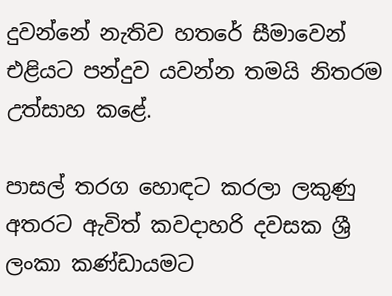දුවන්නේ නැතිව හතරේ සීමාවෙන් එළියට පන්දුව යවන්න තමයි නිතරම උත්සාහ කළේ.

පාසල් තරග හොඳට කරලා ලකුණු අතරට ඇවිත් කවදාහරි දවසක ශ්‍රී ලංකා කණ්ඩායමට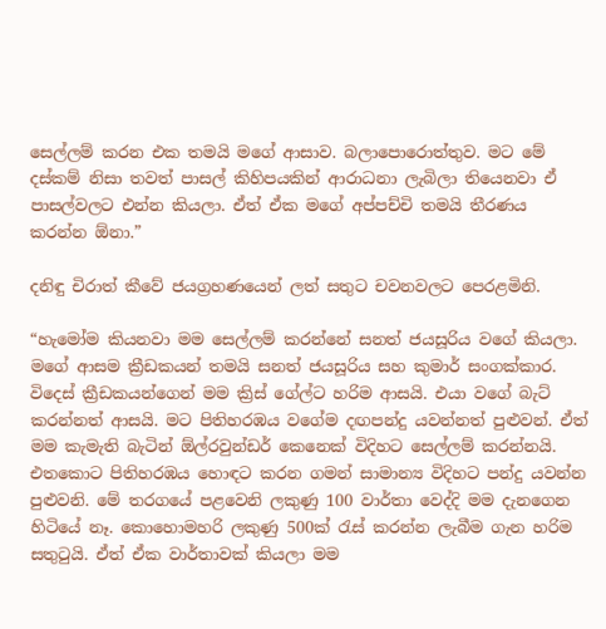සෙල්ලම් කරන එක තමයි මගේ ආසාව. බලාපොරොත්තුව. මට මේ දස්කම් නිසා තවත් පාසල් කිහිපයකින් ආරාධනා ලැබිලා තියෙනවා ඒ පාසල්වලට එන්න කියලා. ඒත් ඒක මගේ අප්පච්චි තමයි තීරණය කරන්න ඕනා.”

දනිඳු චිරාත් කීවේ ජයග්‍රහණයෙන් ලත් සතුට චවනවලට පෙරළමිනි.

“හැමෝම කියනවා මම සෙල්ලම් කරන්නේ සනත් ජයසූරිය වගේ කියලා. මගේ ආසම ක්‍රීඩකයන් තමයි සනත් ජයසූරිය සහ කුමාර් සංගක්කාර. විදෙස් ක්‍රීඩකයන්ගෙන් මම ක්‍රිස් ගේල්ට හරිම ආසයි. එයා වගේ බැට් කරන්නත් ආසයි. මට පිතිහරඹය වගේම දඟපන්දු යවන්නත් පුළුවන්. ඒත් මම කැමැති බැටින් ඕල්රවුන්ඩර් කෙනෙක් විදිහට සෙල්ලම් කරන්නයි. එතකොට පිතිහරඹය හොඳට කරන ගමන් සාමාන්‍ය විදිහට පන්දු යවන්න පුළුවනි. මේ තරගයේ පළවෙනි ලකුණු 100 වාර්තා වෙද්දි මම දැනගෙන හිටියේ නෑ. කොහොමහරි ලකුණු 500ක් රැස් කරන්න ලැබීම ගැන හරිම සතුටුයි. ඒත් ඒක වාර්තාවක් කියලා මම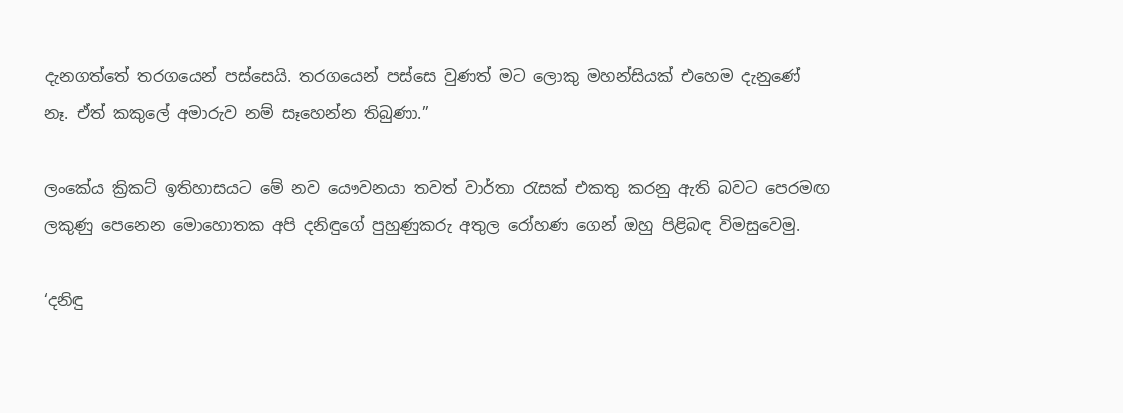දැනගත්තේ තරගයෙන් පස්සෙයි. තරගයෙන් පස්සෙ වුණත් මට ලොකු මහන්සියක් එහෙම දැනුණේ නෑ. ඒත් කකුලේ අමාරුව නම් සෑහෙන්න තිබුණා.”

ලංකේය ක්‍රිකට් ඉතිහාසයට මේ නව යෞවනයා තවත් වාර්තා රැසක් එකතු කරනු ඇති බවට පෙරමඟ ලකුණු පෙනෙන මොහොතක අපි දනිඳුගේ පුහුණුකරු අතුල රෝහණ ගෙන් ඔහු පිළිබඳ විමසුවෙමු.

‘දනිඳු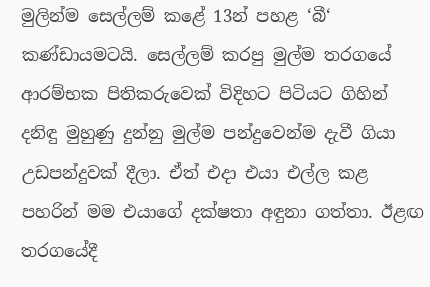මුලින්ම සෙල්ලම් කළේ 13න් පහළ ‘බී‘ කණ්ඩායමටයි. සෙල්ලම් කරපු මුල්ම තරගයේ ආරම්භක පිතිකරුවෙක් විදිහට පිටියට ගිහින් දනිඳු මුහුණු දුන්නු මුල්ම පන්දුවෙන්ම දැවී ගියා උඩපන්දුවක් දීලා. ඒත් එදා එයා එල්ල කළ පහරින් මම එයාගේ දක්ෂතා අඳුනා ගත්තා. ඊළඟ තරගයේදී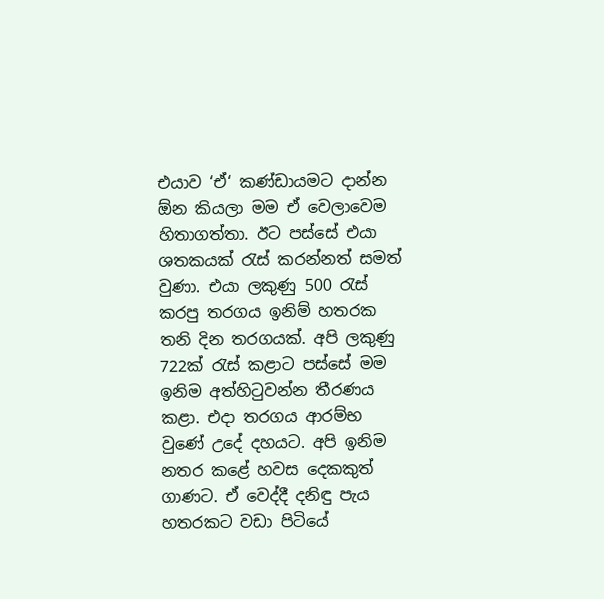එයාව ‘ඒ‘ කණ්ඩායමට දාන්න ඕන කියලා මම ඒ වෙලාවෙම හිතාගත්තා. ඊට පස්සේ එයා ශතකයක් රැස් කරන්නත් සමත් වුණා. එයා ලකුණු 500 රැස් කරපු තරගය ඉනිම් හතරක තනි දින තරගයක්. අපි ලකුණු 722ක් රැස් කළාට පස්සේ මම ඉනිම අත්හිටුවන්න තීරණය කළා. එදා තරගය ආරම්භ වුණේ උදේ දහයට. අපි ඉනිම නතර කළේ හවස දෙකකුත් ගාණට. ඒ වෙද්දී දනිඳු පැය හතරකට වඩා පිටියේ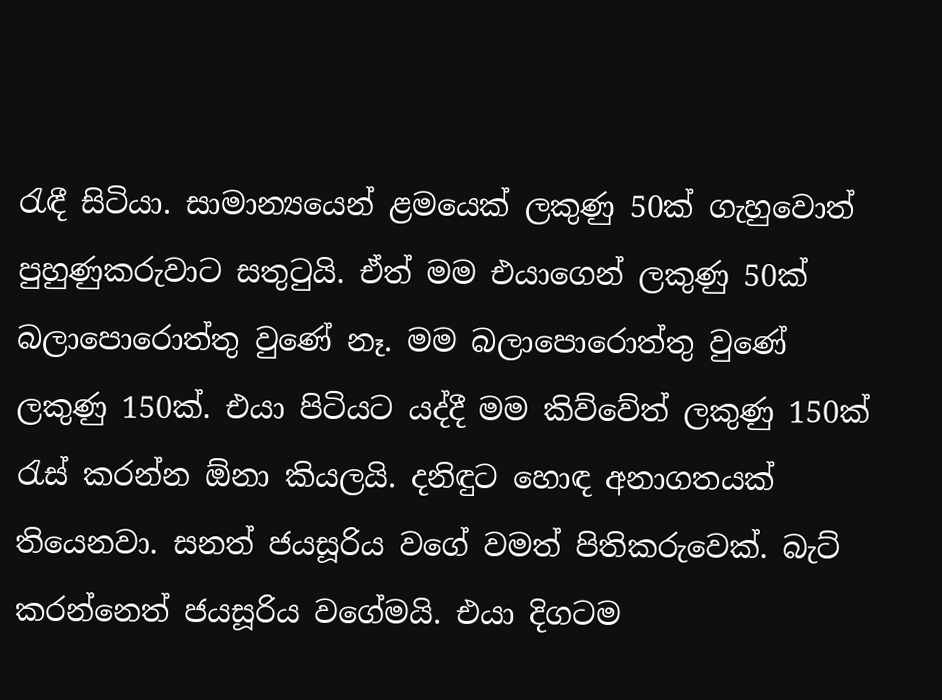රැඳී සිටියා. සාමාන්‍යයෙන් ළමයෙක් ලකුණු 50ක් ගැහුවොත් පුහුණුකරුවාට සතුටුයි. ඒත් මම එයාගෙන් ලකුණු 50ක් බලාපොරොත්තු වුණේ නෑ. මම බලාපොරොත්තු වුණේ ලකුණු 150ක්. එයා පිටියට යද්දී මම කිව්වේත් ලකුණු 150ක් රැස් කරන්න ඕනා කියලයි. දනිඳුට හොඳ අනාගතයක් තියෙනවා. සනත් ජයසූරිය වගේ වමත් පිතිකරුවෙක්. බැට් කරන්නෙත් ජයසූරිය වගේමයි. එයා දිගටම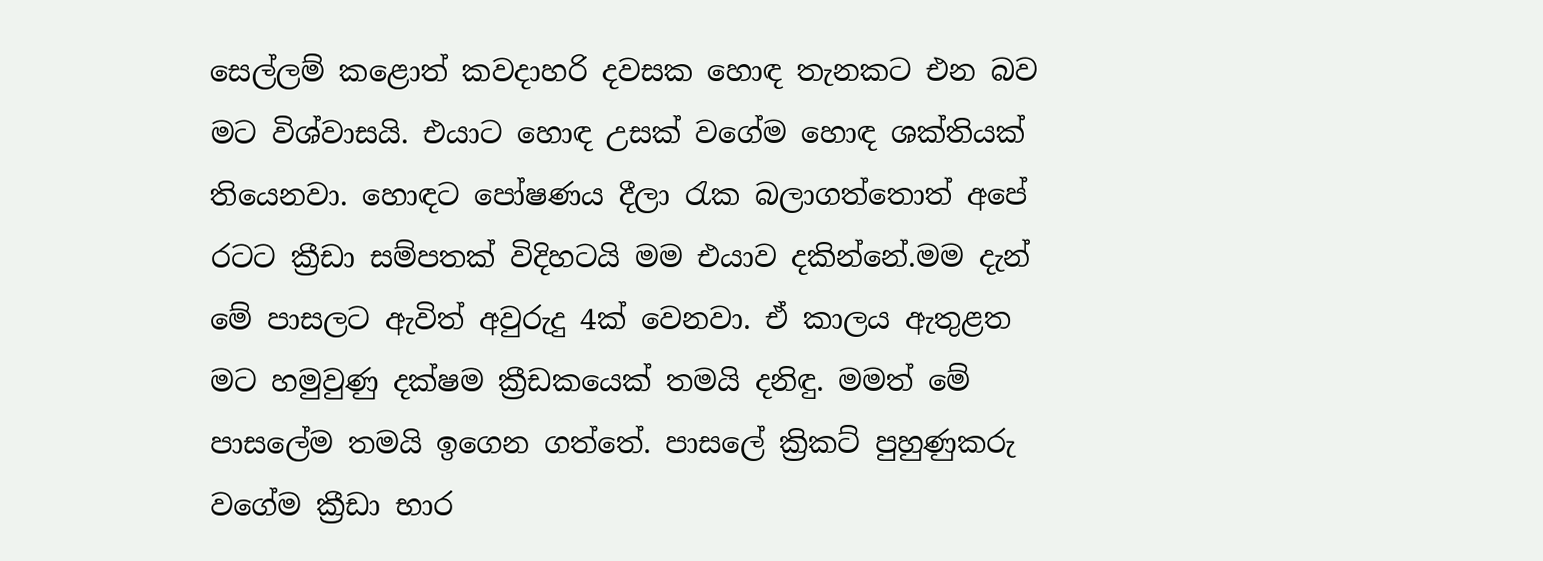සෙල්ලම් කළොත් කවදාහරි දවසක හොඳ තැනකට එන බව මට විශ්වාසයි. එයාට හොඳ උසක් වගේම හොඳ ශක්තියක් තියෙනවා. හොඳට පෝෂණය දීලා රැක බලාගත්තොත් අපේ රටට ක්‍රීඩා සම්පතක් විදිහටයි මම එයාව දකින්නේ.මම දැන් මේ පාසලට ඇවිත් අවුරුදු 4ක් වෙනවා. ඒ කාලය ඇතුළත මට හමුවුණු දක්ෂම ක්‍රීඩකයෙක් තමයි දනිඳු. මමත් මේ පාසලේම තමයි ඉගෙන ගත්තේ. පාසලේ ක්‍රිකට් පුහුණුකරු වගේම ක්‍රීඩා භාර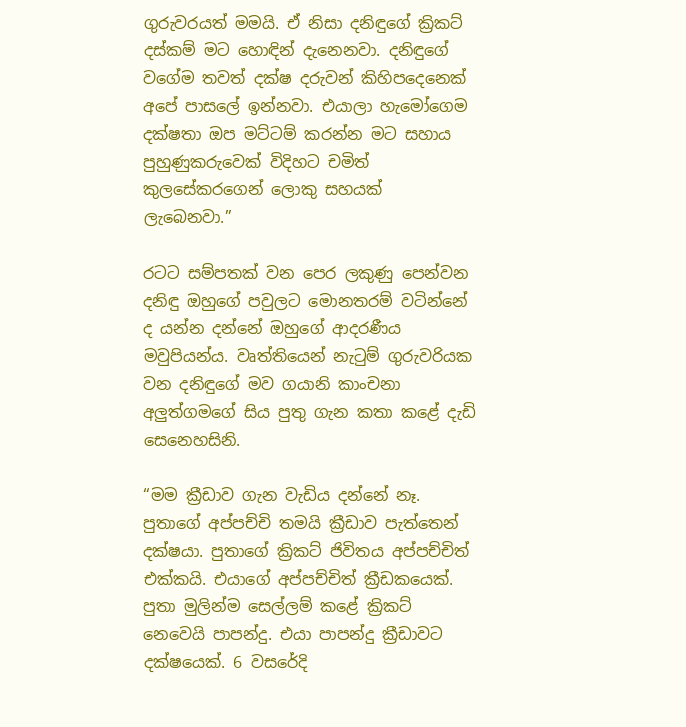ගුරුවරයත් මමයි. ඒ නිසා දනිඳුගේ ක්‍රිකට් දස්කම් මට හොඳින් දැනෙනවා. දනිඳුගේ වගේම තවත් දක්ෂ දරුවන් කිහිපදෙනෙක් අපේ පාසලේ ඉන්නවා. එයාලා හැමෝගෙම දක්ෂතා ඔප මට්ටම් කරන්න මට සහාය පුහුණුකරුවෙක් විදිහට චමිත් කුලසේකරගෙන් ලොකු සහයක් ලැබෙනවා.”

රටට සම්පතක් වන පෙර ලකුණු පෙන්වන දනිඳු ඔහුගේ පවුලට මොනතරම් වටින්නේ ද යන්න දන්නේ ඔහුගේ ආදරණීය මවුපියන්ය. වෘත්තියෙන් නැටුම් ගුරුවරියක වන දනිඳුගේ මව ගයානි කාංචනා අලුත්ගමගේ සිය පුතු ගැන කතා කළේ දැඩි සෙනෙහසිනි.

“මම ක්‍රීඩාව ගැන වැඩිය දන්නේ නෑ. පුතාගේ අප්පච්චි තමයි ක්‍රීඩාව පැත්තෙන් දක්ෂයා. පුතාගේ ක්‍රිකට් ජිවිතය අප්පච්චිත් එක්කයි. එයාගේ අප්පච්චිත් ක්‍රීඩකයෙක්. පුතා මුලින්ම සෙල්ලම් කළේ ක්‍රිකට් නෙවෙයි පාපන්දු. එයා පාපන්දු ක්‍රීඩාවට දක්ෂයෙක්. 6 වසරේදි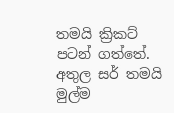තමයි ක්‍රිකට් පටන් ගත්තේ. අතුල සර් තමයි මුල්ම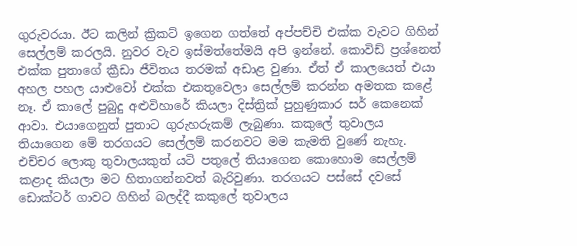ගුරුවරයා. ඊට කලින් ක්‍රිකට් ඉගෙන ගත්තේ අප්පච්චි එක්ක වැවට ගිහින් සෙල්ලම් කරලයි. නුවර වැව ඉස්මත්තේමයි අපි ඉන්නේ. කොවිඩ් ප්‍රශ්නෙත් එක්ක පුතාගේ ක්‍රීඩා ජීවිතය තරමක් අඩාළ වුණා. ඒත් ඒ කාලයෙත් එයා අහල පහල යාළුවෝ එක්ක එකතුවෙලා සෙල්ලම් කරන්න අමතක කළේ නෑ. ඒ කාලේ පුබුදු අළුවිහාරේ කියලා දිස්ත්‍රික් පුහුණුකාර සර් කෙනෙක් ආවා. එයාගෙනුත් පුතාට ගුරුහරුකම් ලැබුණා. කකුලේ තුවාලය තියාගෙන මේ තරගයට සෙල්ලම් කරනවට මම කැමති වුණේ නැහැ. එච්චර ලොකු තුවාලයකුත් යටි පතුලේ තියාගෙන කොහොම සෙල්ලම් කළාද කියලා මට හිතාගන්නවත් බැරිවුණා. තරගයට පස්සේ දවසේ ඩොක්ටර් ගාවට ගිහින් බලද්දී කකුලේ තුවාලය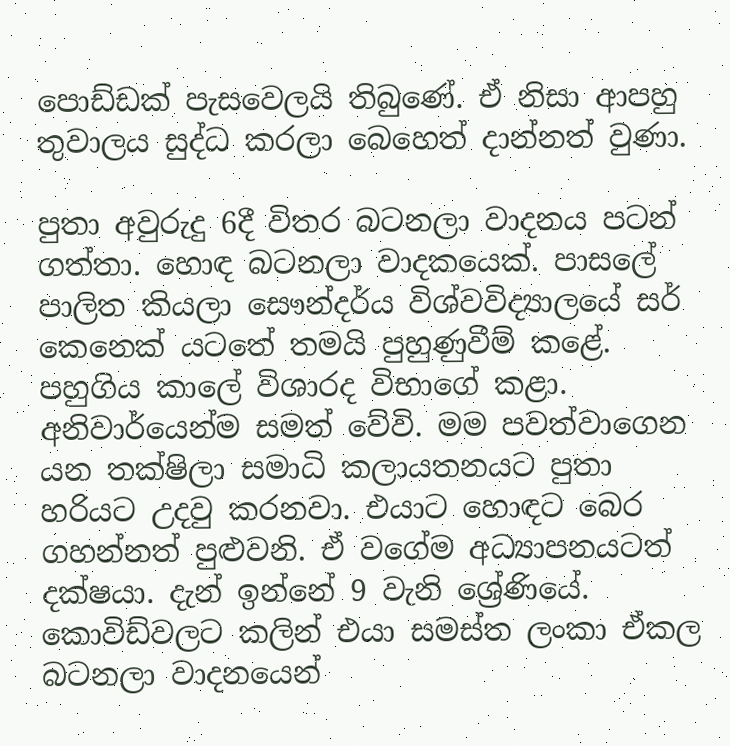පොඩ්ඩක් පැසවෙලයි තිබුණේ. ඒ නිසා ආපහු තුවාලය සුද්ධ කරලා බෙහෙත් දාන්නත් වුණා.

පුතා අවුරුදු 6දී විතර බටනලා වාදනය පටන් ගත්තා. හොඳ බටනලා වාදකයෙක්. පාසලේ පාලිත කියලා සෞන්දර්ය විශ්වවිද්‍යාලයේ සර් කෙනෙක් යටතේ තමයි පුහුණුවීම් කළේ. පහුගිය කාලේ විශාරද විභාගේ කළා. අනිවාර්යෙන්ම සමත් වේවි. මම පවත්වාගෙන යන තක්ෂිලා සමාධි කලායතනයට පුතා හරියට උදවු කරනවා. එයාට හොඳට බෙර ගහන්නත් පුළුවනි. ඒ වගේම අධ්‍යාපනයටත් දක්ෂයා. දැන් ඉන්නේ 9 වැනි ශ්‍රේණියේ. කොවිඩ්වලට කලින් එයා සමස්ත ලංකා ඒකල බටනලා වාදනයෙන්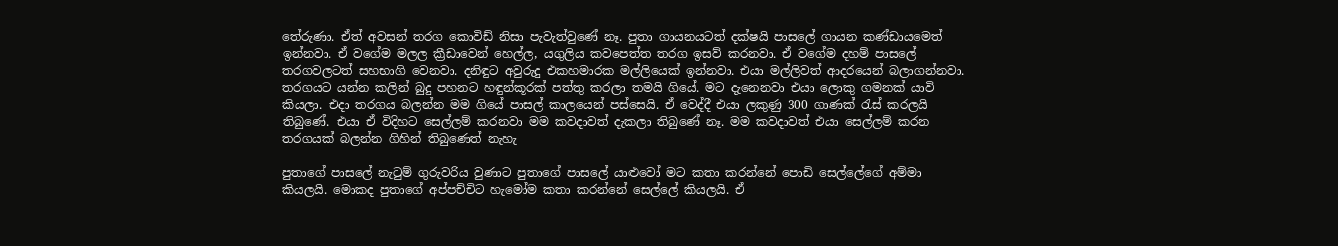තේරුණා. ඒත් අවසන් තරග කොවිඩ් නිසා පැවැත්වුණේ නෑ. පුතා ගායනයටත් දක්ෂයි පාසලේ ගායන කණ්ඩායමෙත් ඉන්නවා. ඒ වගේම මලල ක්‍රීඩාවෙන් හෙල්ල, යගුලිය කවපෙත්ත තරග ඉසව් කරනවා. ඒ වගේම දහම් පාසලේ තරගවලටත් සහභාගි වෙනවා. දනිඳුට අවුරුදු එකහමාරක මල්ලියෙක් ඉන්නවා. එයා මල්ලිවත් ආදරයෙන් බලාගන්නවා. තරගයට යන්න කලින් බුදු පහනට හඳුන්කූරක් පත්තු කරලා තමයි ගියේ. මට දැනෙනවා එයා ලොකු ගමනක් යාවි කියලා. එදා තරගය බලන්න මම ගියේ පාසල් කාලයෙන් පස්සෙයි. ඒ වෙද්දී එයා ලකුණු 300 ගාණක් රැස් කරලයි තිබුණේ. එයා ඒ විදිහට සෙල්ලම් කරනවා මම කවදාවත් දැකලා තිබුණේ නෑ. මම කවදාවත් එයා සෙල්ලම් කරන තරගයක් බලන්න ගිහින් තිබුණෙත් නැහැ

පුතාගේ පාසලේ නැටුම් ගුරුවරිය වුණාට පුතාගේ පාසලේ යාළුවෝ මට කතා කරන්නේ පොඩි සෙල්ලේගේ අම්මා කියලයි. මොකද පුතාගේ අප්පච්චිට හැමෝම කතා කරන්නේ සෙල්ලේ කියලයි. ඒ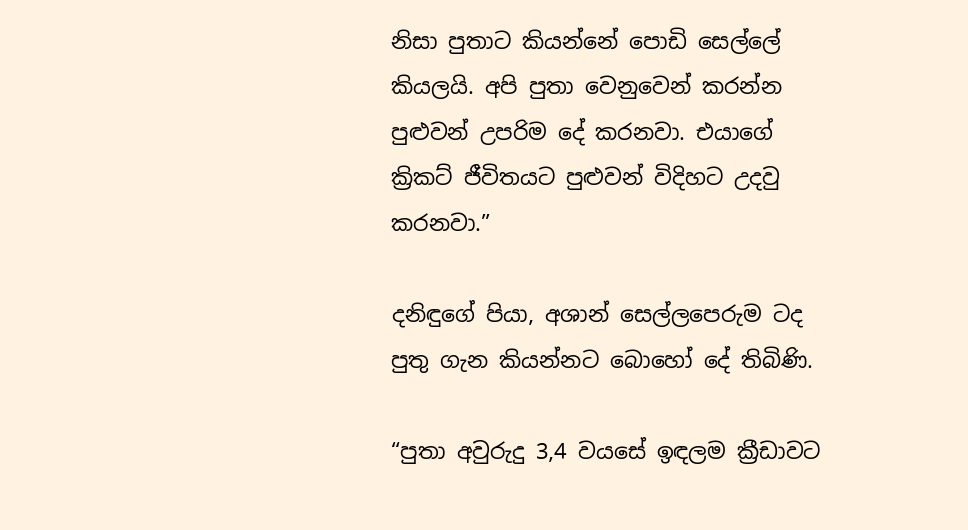නිසා පුතාට කියන්නේ පොඩි සෙල්ලේ කියලයි. අපි පුතා වෙනුවෙන් කරන්න පුළුවන් උපරිම දේ කරනවා. එයාගේ ක්‍රිකට් ජීවිතයට පුළුවන් විදිහට උදවු කරනවා.”

දනිඳුගේ පියා, අශාන් සෙල්ලපෙරුම ටද පුතු ගැන කියන්නට බොහෝ දේ තිබිණි.

“පුතා අවුරුදු 3,4 වයසේ ඉඳලම ක්‍රීඩාවට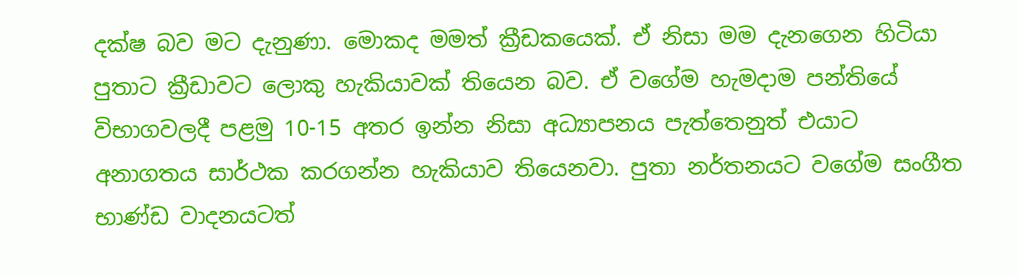දක්ෂ බව මට දැනුණා. මොකද මමත් ක්‍රීඩකයෙක්. ඒ නිසා මම දැනගෙන හිටියා පුතාට ක්‍රීඩාවට ලොකු හැකියාවක් තියෙන බව. ඒ වගේම හැමදාම පන්තියේ විභාගවලදී පළමු 10-15 අතර ඉන්න නිසා අධ්‍යාපනය පැත්තෙනුත් එයාට අනාගතය සාර්ථක කරගන්න හැකියාව තියෙනවා. පුතා නර්තනයට වගේම සංගීත භාණ්ඩ වාදනයටත්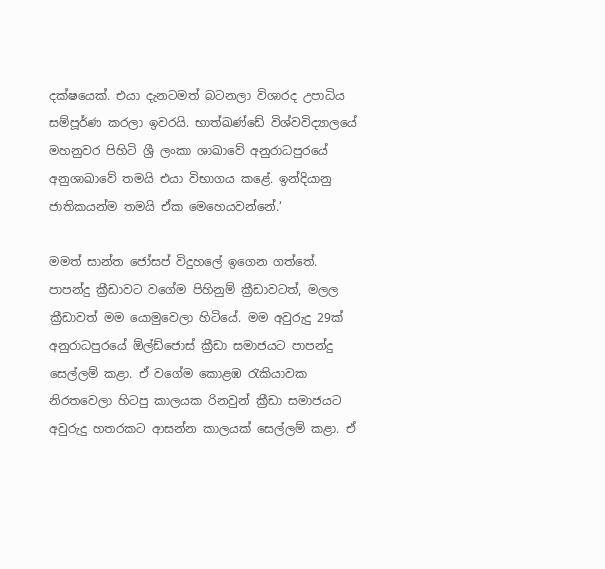දක්ෂයෙක්. එයා දැනටමත් බටනලා විශාරද උපාධිය සම්පූර්ණ කරලා ඉවරයි. භාත්ඛණ්ඩේ විශ්වවිද්‍යාලයේ මහනුවර පිහිටි ශ්‍රී ලංකා ශාඛාවේ අනුරාධපුරයේ අනුශාඛාවේ තමයි එයා විභාගය කළේ. ඉන්දියානු ජාතිකයන්ම තමයි ඒක මෙහෙයවන්නේ.‘

මමත් සාන්ත ජෝසප් විදුහලේ ඉගෙන ගත්තේ. පාපන්දු ක්‍රීඩාවට වගේම පිහිනුම් ක්‍රීඩාවටත්, මලල ක්‍රීඩාවත් මම යොමුවෙලා හිටියේ. මම අවුරුදු 29ක් අනුරාධපුරයේ ඕල්ඩ්ජොස් ක්‍රීඩා සමාජයට පාපන්දු සෙල්ලම් කළා. ඒ වගේම කොළඹ රැකියාවක නිරතවෙලා හිටපු කාලයක රිනවුන් ක්‍රීඩා සමාජයට අවුරුදු හතරකට ආසන්න කාලයක් සෙල්ලම් කළා. ඒ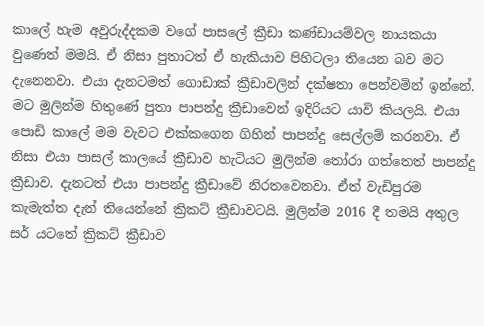කාලේ හැම අවුරුද්දකම වගේ පාසලේ ක්‍රීඩා කණ්ඩායම්වල නායකයා වුණෙත් මමයි. ඒ නිසා පුතාටත් ඒ හැකියාව පිහිටලා තියෙන බව මට දැනෙනවා. එයා දැනටමත් ගොඩාක් ක්‍රීඩාවලින් දක්ෂතා පෙන්වමින් ඉන්නේ. මට මුලින්ම හිතුණේ පුතා පාපන්දු ක්‍රීඩාවෙන් ඉදිරියට යාවි කියලයි. එයා පොඩි කාලේ මම වැවට එක්කගෙන ගිහින් පාපන්දු සෙල්ලම් කරනවා. ඒ නිසා එයා පාසල් කාලයේ ක්‍රීඩාව හැටියට මුලින්ම තෝරා ගත්තෙත් පාපන්දු ක්‍රීඩාව. දැනටත් එයා පාපන්දු ක්‍රීඩාවේ නිරතවෙනවා. ඒත් වැඩිපුරම කැමැත්ත දැන් තියෙන්නේ ක්‍රිකට් ක්‍රීඩාවටයි. මුලින්ම 2016 දී තමයි අතුල සර් යටතේ ක්‍රිකට් ක්‍රීඩාව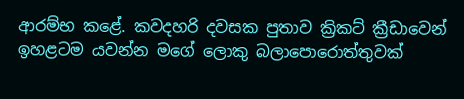ආරම්භ කළේ. කවදහරි දවසක පුතාව ක්‍රිකට් ක්‍රීඩාවෙන් ඉහළටම යවන්න මගේ ලොකු බලාපොරොත්තුවක්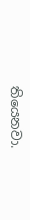තියෙනවා.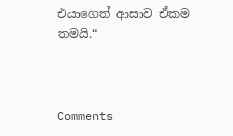එයාගෙත් ආසාව ඒකම තමයි.“



Comments